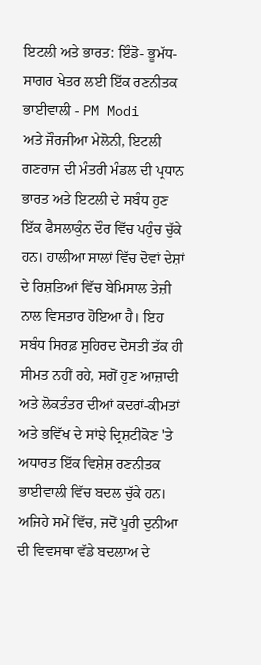ਇਟਲੀ ਅਤੇ ਭਾਰਤ: ਇੰਡੋ- ਭੂਮੱਧ-ਸਾਗਰ ਖੇਤਰ ਲਈ ਇੱਕ ਰਣਨੀਤਕ ਭਾਈਵਾਲੀ - PM Modi
ਅਤੇ ਜੌਰਜੀਆ ਮੇਲੋਨੀ, ਇਟਲੀ ਗਣਰਾਜ ਦੀ ਮੰਤਰੀ ਮੰਡਲ ਦੀ ਪ੍ਰਧਾਨ
ਭਾਰਤ ਅਤੇ ਇਟਲੀ ਦੇ ਸਬੰਧ ਹੁਣ ਇੱਕ ਫੈਸਲਾਕੁੰਨ ਦੌਰ ਵਿੱਚ ਪਹੁੰਚ ਚੁੱਕੇ ਹਨ। ਹਾਲੀਆ ਸਾਲਾਂ ਵਿੱਚ ਦੋਵਾਂ ਦੇਸ਼ਾਂ ਦੇ ਰਿਸ਼ਤਿਆਂ ਵਿੱਚ ਬੇਮਿਸਾਲ ਤੇਜ਼ੀ ਨਾਲ ਵਿਸਤਾਰ ਹੋਇਆ ਹੈ। ਇਹ ਸਬੰਧ ਸਿਰਫ਼ ਸੁਹਿਰਦ ਦੋਸਤੀ ਤੱਕ ਹੀ ਸੀਮਤ ਨਹੀਂ ਰਹੇ, ਸਗੋਂ ਹੁਣ ਆਜ਼ਾਦੀ ਅਤੇ ਲੋਕਤੰਤਰ ਦੀਆਂ ਕਦਰਾਂ-ਕੀਮਤਾਂ ਅਤੇ ਭਵਿੱਖ ਦੇ ਸਾਂਝੇ ਦ੍ਰਿਸ਼ਟੀਕੋਣ 'ਤੇ ਅਧਾਰਤ ਇੱਕ ਵਿਸ਼ੇਸ਼ ਰਣਨੀਤਕ ਭਾਈਵਾਲੀ ਵਿੱਚ ਬਦਲ ਚੁੱਕੇ ਹਨ। ਅਜਿਹੇ ਸਮੇਂ ਵਿੱਚ, ਜਦੋਂ ਪੂਰੀ ਦੁਨੀਆ ਦੀ ਵਿਵਸਥਾ ਵੱਡੇ ਬਦਲਾਅ ਦੇ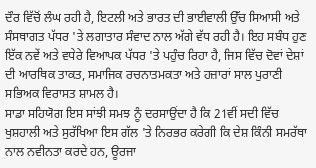ਦੌਰ ਵਿੱਚੋਂ ਲੰਘ ਰਹੀ ਹੈ, ਇਟਲੀ ਅਤੇ ਭਾਰਤ ਦੀ ਭਾਈਵਾਲੀ ਉੱਚ ਸਿਆਸੀ ਅਤੇ ਸੰਸਥਾਗਤ ਪੱਧਰ 'ਤੇ ਲਗਾਤਾਰ ਸੰਵਾਦ ਨਾਲ ਅੱਗੇ ਵੱਧ ਰਹੀ ਹੈ। ਇਹ ਸਬੰਧ ਹੁਣ ਇੱਕ ਨਵੇਂ ਅਤੇ ਵਧੇਰੇ ਵਿਆਪਕ ਪੱਧਰ 'ਤੇ ਪਹੁੰਚ ਰਿਹਾ ਹੈ, ਜਿਸ ਵਿੱਚ ਦੋਵਾਂ ਦੇਸ਼ਾਂ ਦੀ ਆਰਥਿਕ ਤਾਕਤ, ਸਮਾਜਿਕ ਰਚਨਾਤਮਕਤਾ ਅਤੇ ਹਜ਼ਾਰਾਂ ਸਾਲ ਪੁਰਾਣੀ ਸਭਿਅਕ ਵਿਰਾਸਤ ਸ਼ਾਮਲ ਹੈ।
ਸਾਡਾ ਸਹਿਯੋਗ ਇਸ ਸਾਂਝੀ ਸਮਝ ਨੂੰ ਦਰਸਾਉਂਦਾ ਹੈ ਕਿ 21ਵੀਂ ਸਦੀ ਵਿੱਚ ਖੁਸ਼ਹਾਲੀ ਅਤੇ ਸੁਰੱਖਿਆ ਇਸ ਗੱਲ 'ਤੇ ਨਿਰਭਰ ਕਰੇਗੀ ਕਿ ਦੇਸ਼ ਕਿੰਨੀ ਸਮਰੱਥਾ ਨਾਲ ਨਵੀਨਤਾ ਕਰਦੇ ਹਨ, ਊਰਜਾ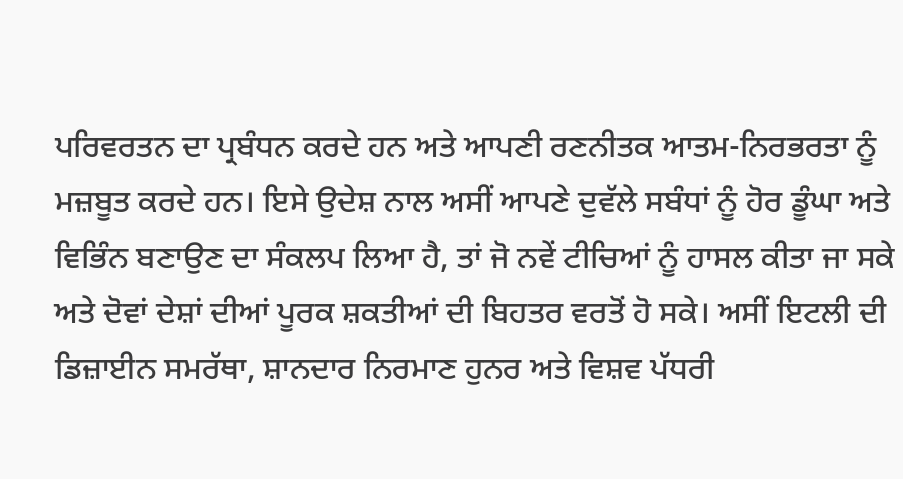ਪਰਿਵਰਤਨ ਦਾ ਪ੍ਰਬੰਧਨ ਕਰਦੇ ਹਨ ਅਤੇ ਆਪਣੀ ਰਣਨੀਤਕ ਆਤਮ-ਨਿਰਭਰਤਾ ਨੂੰ ਮਜ਼ਬੂਤ ਕਰਦੇ ਹਨ। ਇਸੇ ਉਦੇਸ਼ ਨਾਲ ਅਸੀਂ ਆਪਣੇ ਦੁਵੱਲੇ ਸਬੰਧਾਂ ਨੂੰ ਹੋਰ ਡੂੰਘਾ ਅਤੇ ਵਿਭਿੰਨ ਬਣਾਉਣ ਦਾ ਸੰਕਲਪ ਲਿਆ ਹੈ, ਤਾਂ ਜੋ ਨਵੇਂ ਟੀਚਿਆਂ ਨੂੰ ਹਾਸਲ ਕੀਤਾ ਜਾ ਸਕੇ ਅਤੇ ਦੋਵਾਂ ਦੇਸ਼ਾਂ ਦੀਆਂ ਪੂਰਕ ਸ਼ਕਤੀਆਂ ਦੀ ਬਿਹਤਰ ਵਰਤੋਂ ਹੋ ਸਕੇ। ਅਸੀਂ ਇਟਲੀ ਦੀ ਡਿਜ਼ਾਈਨ ਸਮਰੱਥਾ, ਸ਼ਾਨਦਾਰ ਨਿਰਮਾਣ ਹੁਨਰ ਅਤੇ ਵਿਸ਼ਵ ਪੱਧਰੀ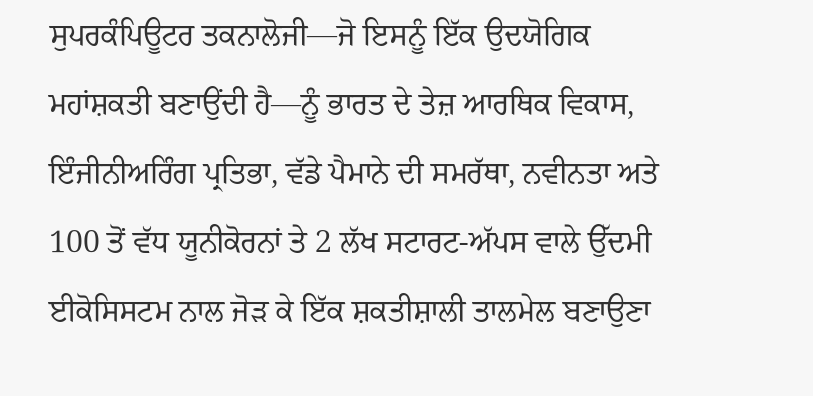ਸੁਪਰਕੰਪਿਊਟਰ ਤਕਨਾਲੋਜੀ—ਜੋ ਇਸਨੂੰ ਇੱਕ ਉਦਯੋਗਿਕ ਮਹਾਂਸ਼ਕਤੀ ਬਣਾਉਂਦੀ ਹੈ—ਨੂੰ ਭਾਰਤ ਦੇ ਤੇਜ਼ ਆਰਥਿਕ ਵਿਕਾਸ, ਇੰਜੀਨੀਅਰਿੰਗ ਪ੍ਰਤਿਭਾ, ਵੱਡੇ ਪੈਮਾਨੇ ਦੀ ਸਮਰੱਥਾ, ਨਵੀਨਤਾ ਅਤੇ 100 ਤੋਂ ਵੱਧ ਯੂਨੀਕੋਰਨਾਂ ਤੇ 2 ਲੱਖ ਸਟਾਰਟ-ਅੱਪਸ ਵਾਲੇ ਉੱਦਮੀ ਈਕੋਸਿਸਟਮ ਨਾਲ ਜੋੜ ਕੇ ਇੱਕ ਸ਼ਕਤੀਸ਼ਾਲੀ ਤਾਲਮੇਲ ਬਣਾਉਣਾ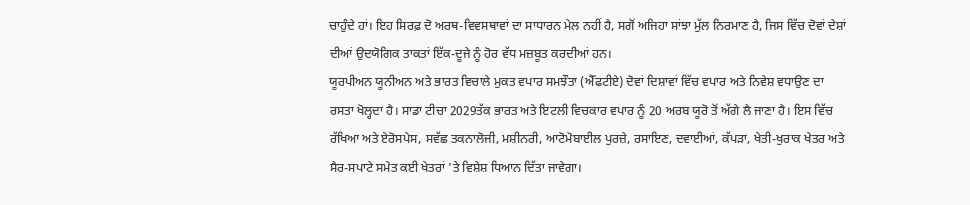ਚਾਹੁੰਦੇ ਹਾਂ। ਇਹ ਸਿਰਫ਼ ਦੋ ਅਰਥ-ਵਿਵਸਥਾਵਾਂ ਦਾ ਸਾਧਾਰਨ ਮੇਲ ਨਹੀਂ ਹੈ, ਸਗੋਂ ਅਜਿਹਾ ਸਾਂਝਾ ਮੁੱਲ ਨਿਰਮਾਣ ਹੈ, ਜਿਸ ਵਿੱਚ ਦੋਵਾਂ ਦੇਸ਼ਾਂ ਦੀਆਂ ਉਦਯੋਗਿਕ ਤਾਕਤਾਂ ਇੱਕ-ਦੂਜੇ ਨੂੰ ਹੋਰ ਵੱਧ ਮਜ਼ਬੂਤ ਕਰਦੀਆਂ ਹਨ।
ਯੂਰਪੀਅਨ ਯੂਨੀਅਨ ਅਤੇ ਭਾਰਤ ਵਿਚਾਲੇ ਮੁਕਤ ਵਪਾਰ ਸਮਝੌਤਾ (ਐੱਫਟੀਏ) ਦੋਵਾਂ ਦਿਸ਼ਾਵਾਂ ਵਿੱਚ ਵਪਾਰ ਅਤੇ ਨਿਵੇਸ਼ ਵਧਾਉਣ ਦਾ ਰਸਤਾ ਖੋਲ੍ਹਦਾ ਹੈ। ਸਾਡਾ ਟੀਚਾ 2029ਤੱਕ ਭਾਰਤ ਅਤੇ ਇਟਲੀ ਵਿਚਕਾਰ ਵਪਾਰ ਨੂੰ 20 ਅਰਬ ਯੂਰੋ ਤੋਂ ਅੱਗੇ ਲੈ ਜਾਣਾ ਹੈ। ਇਸ ਵਿੱਚ ਰੱਖਿਆ ਅਤੇ ਏਰੋਸਪੇਸ, ਸਵੱਛ ਤਕਨਾਲੋਜੀ, ਮਸ਼ੀਨਰੀ, ਆਟੋਮੋਬਾਈਲ ਪੁਰਜ਼ੇ, ਰਸਾਇਣ, ਦਵਾਈਆਂ, ਕੱਪੜਾ, ਖੇਤੀ-ਖੁਰਾਕ ਖੇਤਰ ਅਤੇ ਸੈਰ-ਸਪਾਟੇ ਸਮੇਤ ਕਈ ਖੇਤਰਾਂ 'ਤੇ ਵਿਸ਼ੇਸ਼ ਧਿਆਨ ਦਿੱਤਾ ਜਾਵੇਗਾ।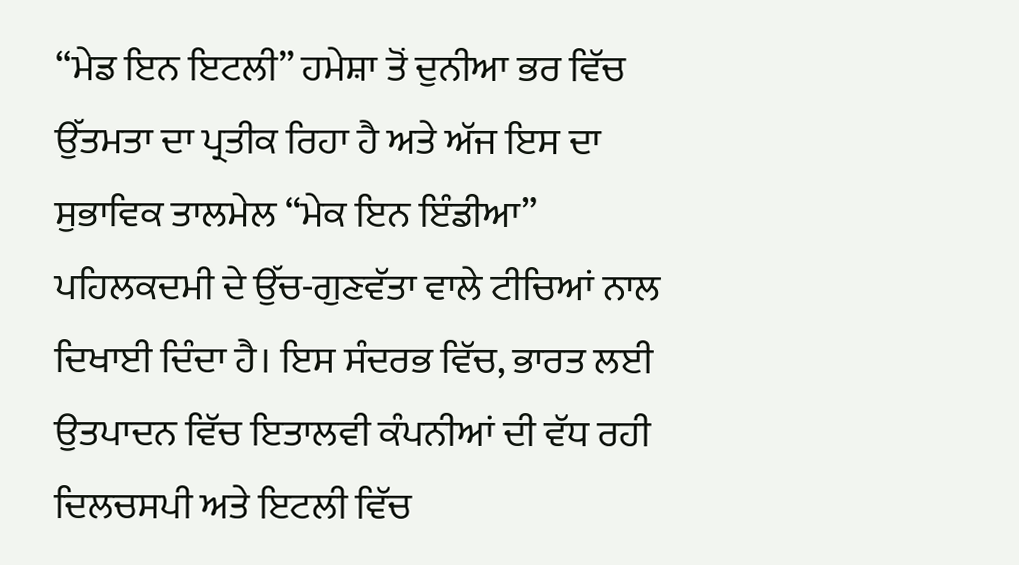“ਮੇਡ ਇਨ ਇਟਲੀ” ਹਮੇਸ਼ਾ ਤੋਂ ਦੁਨੀਆ ਭਰ ਵਿੱਚ ਉੱਤਮਤਾ ਦਾ ਪ੍ਰਤੀਕ ਰਿਹਾ ਹੈ ਅਤੇ ਅੱਜ ਇਸ ਦਾ ਸੁਭਾਵਿਕ ਤਾਲਮੇਲ “ਮੇਕ ਇਨ ਇੰਡੀਆ” ਪਹਿਲਕਦਮੀ ਦੇ ਉੱਚ-ਗੁਣਵੱਤਾ ਵਾਲੇ ਟੀਚਿਆਂ ਨਾਲ ਦਿਖਾਈ ਦਿੰਦਾ ਹੈ। ਇਸ ਸੰਦਰਭ ਵਿੱਚ, ਭਾਰਤ ਲਈ ਉਤਪਾਦਨ ਵਿੱਚ ਇਤਾਲਵੀ ਕੰਪਨੀਆਂ ਦੀ ਵੱਧ ਰਹੀ ਦਿਲਚਸਪੀ ਅਤੇ ਇਟਲੀ ਵਿੱਚ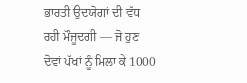ਭਾਰਤੀ ਉਦਯੋਗਾਂ ਦੀ ਵੱਧ ਰਹੀ ਮੌਜੂਦਗੀ — ਜੋ ਹੁਣ ਦੋਵਾਂ ਪੱਖਾਂ ਨੂੰ ਮਿਲਾ ਕੇ 1000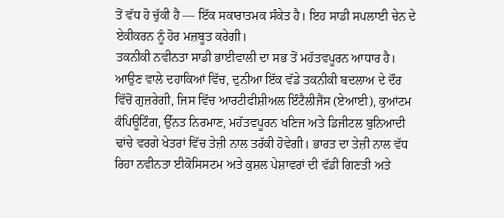ਤੋਂ ਵੱਧ ਹੋ ਚੁੱਕੀ ਹੈ — ਇੱਕ ਸਕਾਰਾਤਮਕ ਸੰਕੇਤ ਹੈ। ਇਹ ਸਾਡੀ ਸਪਲਾਈ ਚੇਨ ਦੇ ਏਕੀਕਰਨ ਨੂੰ ਹੋਰ ਮਜ਼ਬੂਤ ਕਰੇਗੀ।
ਤਕਨੀਕੀ ਨਵੀਨਤਾ ਸਾਡੀ ਭਾਈਵਾਲੀ ਦਾ ਸਭ ਤੋਂ ਮਹੱਤਵਪੂਰਨ ਆਧਾਰ ਹੈ। ਆਉਣ ਵਾਲੇ ਦਹਾਕਿਆਂ ਵਿੱਚ, ਦੁਨੀਆ ਇੱਕ ਵੱਡੇ ਤਕਨੀਕੀ ਬਦਲਾਅ ਦੇ ਦੌਰ ਵਿੱਚੋਂ ਗੁਜ਼ਰੇਗੀ, ਜਿਸ ਵਿੱਚ ਆਰਟੀਫੀਸ਼ੀਅਲ ਇੰਟੈਲੀਜੈਂਸ (ਏਆਈ), ਕੁਆਂਟਮ ਕੰਪਿਊਟਿੰਗ, ਉੱਨਤ ਨਿਰਮਾਣ, ਮਹੱਤਵਪੂਰਨ ਖਣਿਜ ਅਤੇ ਡਿਜੀਟਲ ਬੁਨਿਆਦੀ ਢਾਂਚੇ ਵਰਗੇ ਖੇਤਰਾਂ ਵਿੱਚ ਤੇਜ਼ੀ ਨਾਲ ਤਰੱਕੀ ਹੋਵੇਗੀ। ਭਾਰਤ ਦਾ ਤੇਜ਼ੀ ਨਾਲ ਵੱਧ ਰਿਹਾ ਨਵੀਨਤਾ ਈਕੋਸਿਸਟਮ ਅਤੇ ਕੁਸ਼ਲ ਪੇਸ਼ਾਵਰਾਂ ਦੀ ਵੱਡੀ ਗਿਣਤੀ ਅਤੇ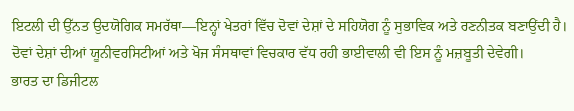ਇਟਲੀ ਦੀ ਉੱਨਤ ਉਦਯੋਗਿਕ ਸਮਰੱਥਾ—ਇਨ੍ਹਾਂ ਖੇਤਰਾਂ ਵਿੱਚ ਦੋਵਾਂ ਦੇਸ਼ਾਂ ਦੇ ਸਹਿਯੋਗ ਨੂੰ ਸੁਭਾਵਿਕ ਅਤੇ ਰਣਨੀਤਕ ਬਣਾਉਂਦੀ ਹੈ। ਦੋਵਾਂ ਦੇਸ਼ਾਂ ਦੀਆਂ ਯੂਨੀਵਰਸਿਟੀਆਂ ਅਤੇ ਖੋਜ ਸੰਸਥਾਵਾਂ ਵਿਚਕਾਰ ਵੱਧ ਰਹੀ ਭਾਈਵਾਲੀ ਵੀ ਇਸ ਨੂੰ ਮਜ਼ਬੂਤੀ ਦੇਵੇਗੀ।
ਭਾਰਤ ਦਾ ਡਿਜੀਟਲ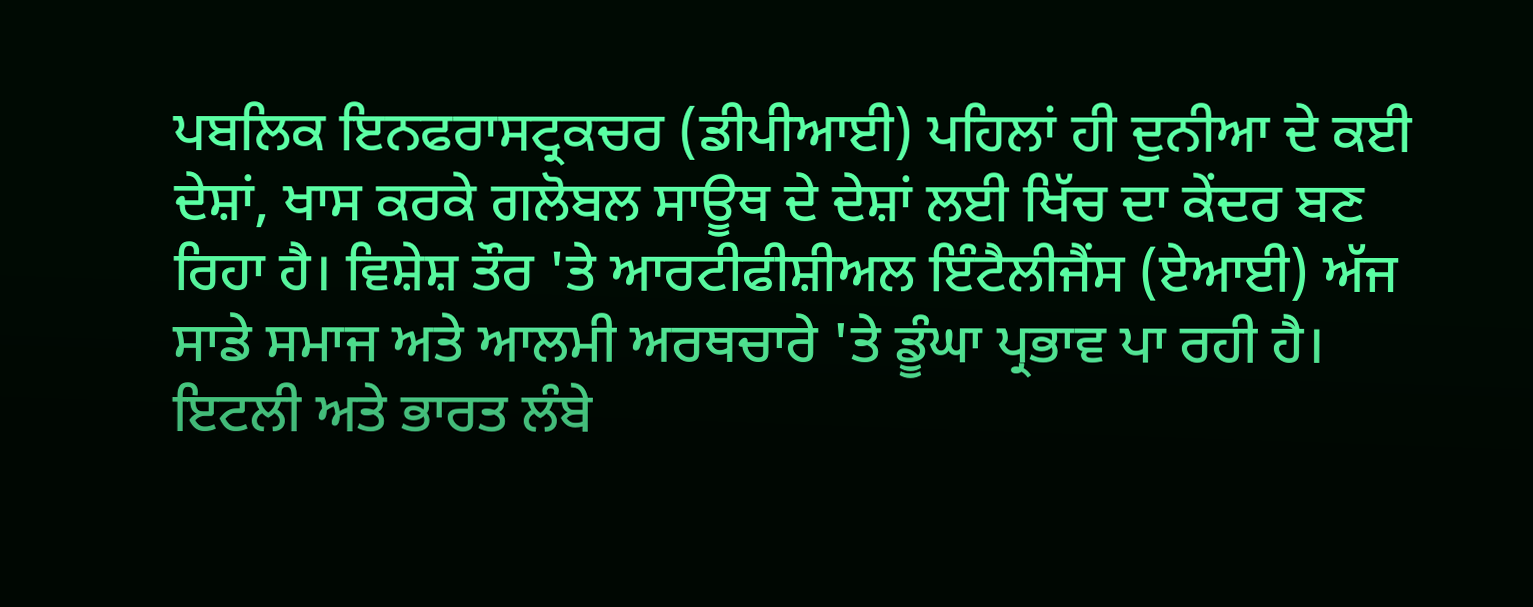ਪਬਲਿਕ ਇਨਫਰਾਸਟ੍ਰਕਚਰ (ਡੀਪੀਆਈ) ਪਹਿਲਾਂ ਹੀ ਦੁਨੀਆ ਦੇ ਕਈ ਦੇਸ਼ਾਂ, ਖਾਸ ਕਰਕੇ ਗਲੋਬਲ ਸਾਊਥ ਦੇ ਦੇਸ਼ਾਂ ਲਈ ਖਿੱਚ ਦਾ ਕੇਂਦਰ ਬਣ ਰਿਹਾ ਹੈ। ਵਿਸ਼ੇਸ਼ ਤੌਰ 'ਤੇ ਆਰਟੀਫੀਸ਼ੀਅਲ ਇੰਟੈਲੀਜੈਂਸ (ਏਆਈ) ਅੱਜ ਸਾਡੇ ਸਮਾਜ ਅਤੇ ਆਲਮੀ ਅਰਥਚਾਰੇ 'ਤੇ ਡੂੰਘਾ ਪ੍ਰਭਾਵ ਪਾ ਰਹੀ ਹੈ। ਇਟਲੀ ਅਤੇ ਭਾਰਤ ਲੰਬੇ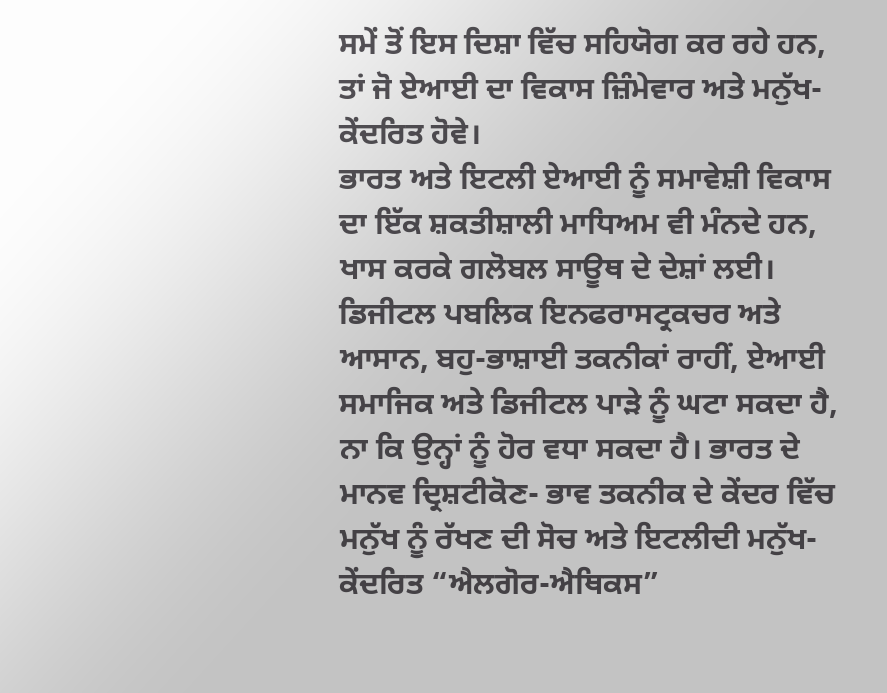ਸਮੇਂ ਤੋਂ ਇਸ ਦਿਸ਼ਾ ਵਿੱਚ ਸਹਿਯੋਗ ਕਰ ਰਹੇ ਹਨ, ਤਾਂ ਜੋ ਏਆਈ ਦਾ ਵਿਕਾਸ ਜ਼ਿੰਮੇਵਾਰ ਅਤੇ ਮਨੁੱਖ-ਕੇਂਦਰਿਤ ਹੋਵੇ।
ਭਾਰਤ ਅਤੇ ਇਟਲੀ ਏਆਈ ਨੂੰ ਸਮਾਵੇਸ਼ੀ ਵਿਕਾਸ ਦਾ ਇੱਕ ਸ਼ਕਤੀਸ਼ਾਲੀ ਮਾਧਿਅਮ ਵੀ ਮੰਨਦੇ ਹਨ, ਖਾਸ ਕਰਕੇ ਗਲੋਬਲ ਸਾਊਥ ਦੇ ਦੇਸ਼ਾਂ ਲਈ। ਡਿਜੀਟਲ ਪਬਲਿਕ ਇਨਫਰਾਸਟ੍ਰਕਚਰ ਅਤੇ ਆਸਾਨ, ਬਹੁ-ਭਾਸ਼ਾਈ ਤਕਨੀਕਾਂ ਰਾਹੀਂ, ਏਆਈ ਸਮਾਜਿਕ ਅਤੇ ਡਿਜੀਟਲ ਪਾੜੇ ਨੂੰ ਘਟਾ ਸਕਦਾ ਹੈ, ਨਾ ਕਿ ਉਨ੍ਹਾਂ ਨੂੰ ਹੋਰ ਵਧਾ ਸਕਦਾ ਹੈ। ਭਾਰਤ ਦੇ ਮਾਨਵ ਦ੍ਰਿਸ਼ਟੀਕੋਣ- ਭਾਵ ਤਕਨੀਕ ਦੇ ਕੇਂਦਰ ਵਿੱਚ ਮਨੁੱਖ ਨੂੰ ਰੱਖਣ ਦੀ ਸੋਚ ਅਤੇ ਇਟਲੀਦੀ ਮਨੁੱਖ-ਕੇਂਦਰਿਤ “ਐਲਗੋਰ-ਐਥਿਕਸ”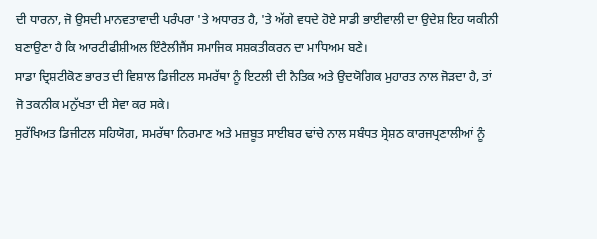ਦੀ ਧਾਰਨਾ, ਜੋ ਉਸਦੀ ਮਾਨਵਤਾਵਾਦੀ ਪਰੰਪਰਾ 'ਤੇ ਅਧਾਰਤ ਹੈ, 'ਤੇ ਅੱਗੇ ਵਧਦੇ ਹੋਏ ਸਾਡੀ ਭਾਈਵਾਲੀ ਦਾ ਉਦੇਸ਼ ਇਹ ਯਕੀਨੀ ਬਣਾਉਣਾ ਹੈ ਕਿ ਆਰਟੀਫੀਸ਼ੀਅਲ ਇੰਟੈਲੀਜੈਂਸ ਸਮਾਜਿਕ ਸਸ਼ਕਤੀਕਰਨ ਦਾ ਮਾਧਿਅਮ ਬਣੇ।
ਸਾਡਾ ਦ੍ਰਿਸ਼ਟੀਕੋਣ ਭਾਰਤ ਦੀ ਵਿਸ਼ਾਲ ਡਿਜੀਟਲ ਸਮਰੱਥਾ ਨੂੰ ਇਟਲੀ ਦੀ ਨੈਤਿਕ ਅਤੇ ਉਦਯੋਗਿਕ ਮੁਹਾਰਤ ਨਾਲ ਜੋੜਦਾ ਹੈ, ਤਾਂ ਜੋ ਤਕਨੀਕ ਮਨੁੱਖਤਾ ਦੀ ਸੇਵਾ ਕਰ ਸਕੇ।
ਸੁਰੱਖਿਅਤ ਡਿਜੀਟਲ ਸਹਿਯੋਗ, ਸਮਰੱਥਾ ਨਿਰਮਾਣ ਅਤੇ ਮਜ਼ਬੂਤ ਸਾਈਬਰ ਢਾਂਚੇ ਨਾਲ ਸਬੰਧਤ ਸ੍ਰੇਸ਼ਠ ਕਾਰਜਪ੍ਰਣਾਲੀਆਂ ਨੂੰ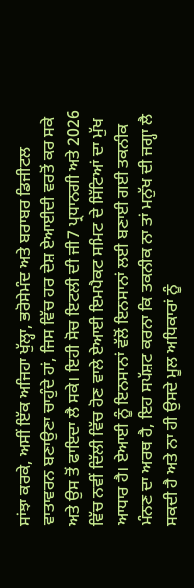ਸਾਂਝਾ ਕਰਕੇ, ਅਸੀਂ ਇੱਕ ਅਜਿਹਾ ਖੁੱਲ੍ਹਾ, ਭਰੋਸੇਮੰਦ ਅਤੇ ਬਰਾਬਰ ਡਿਜੀਟਲ ਵਾਤਾਵਰਨ ਬਣਾਉਣਾ ਚਾਹੁੰਦੇ ਹਾਂ, ਜਿਸ ਵਿੱਚ ਹਰ ਦੇਸ਼ ਏਆਈਦੀ ਵਰਤੋਂ ਕਰ ਸਕੇ ਅਤੇ ਉਸ ਤੋਂ ਫਾਇਦਾ ਲੈ ਸਕੇ। ਇਹੀ ਸੋਚ ਇਟਲੀ ਦੀ ਜੀ7 ਪ੍ਰਧਾਨਗੀ ਅਤੇ 2026 ਵਿੱਚ ਨਵੀਂ ਦਿੱਲੀ ਵਿੱਚ ਹੋਣ ਵਾਲੇ ਏਆਈ ਇਮਪੈਕਟ ਸਮਿਟ ਦੇ ਸਿੱਟਿਆਂ ਦਾ ਮੁੱਖ ਆਧਾਰ ਹੈ। ਏਆਈ ਨੂੰ ਇਨਸਾਨਾਂ ਵੱਲੋਂ ਇਨਸਾਨਾਂ ਲਈ ਬਣਾਈ ਗਈ ਤਕਨੀਕ ਮੰਨਣ ਦਾ ਅਰਥ ਹੈ, ਇਹ ਸਪੱਸ਼ਟ ਕਰਨਾ ਕਿ ਤਕਨੀਕ ਨਾ ਤਾਂ ਮਨੁੱਖ ਦੀ ਜਗ੍ਹਾ ਲੈ ਸਕਦੀ ਹੈ ਅਤੇ ਨਾ ਹੀ ਉਸਦੇ ਮੂਲ ਅਧਿਕਾਰਾਂ ਨੂੰ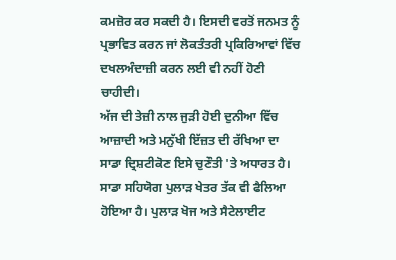ਕਮਜ਼ੋਰ ਕਰ ਸਕਦੀ ਹੈ। ਇਸਦੀ ਵਰਤੋਂ ਜਨਮਤ ਨੂੰ ਪ੍ਰਭਾਵਿਤ ਕਰਨ ਜਾਂ ਲੋਕਤੰਤਰੀ ਪ੍ਰਕਿਰਿਆਵਾਂ ਵਿੱਚ ਦਖਲਅੰਦਾਜ਼ੀ ਕਰਨ ਲਈ ਵੀ ਨਹੀਂ ਹੋਣੀ ਚਾਹੀਦੀ।
ਅੱਜ ਦੀ ਤੇਜ਼ੀ ਨਾਲ ਜੁੜੀ ਹੋਈ ਦੁਨੀਆ ਵਿੱਚ ਆਜ਼ਾਦੀ ਅਤੇ ਮਨੁੱਖੀ ਇੱਜ਼ਤ ਦੀ ਰੱਖਿਆ ਦਾ ਸਾਡਾ ਦ੍ਰਿਸ਼ਟੀਕੋਣ ਇਸੇ ਚੁਣੌਤੀ 'ਤੇ ਅਧਾਰਤ ਹੈ।
ਸਾਡਾ ਸਹਿਯੋਗ ਪੁਲਾੜ ਖੇਤਰ ਤੱਕ ਵੀ ਫੈਲਿਆ ਹੋਇਆ ਹੈ। ਪੁਲਾੜ ਖੋਜ ਅਤੇ ਸੈਟੇਲਾਈਟ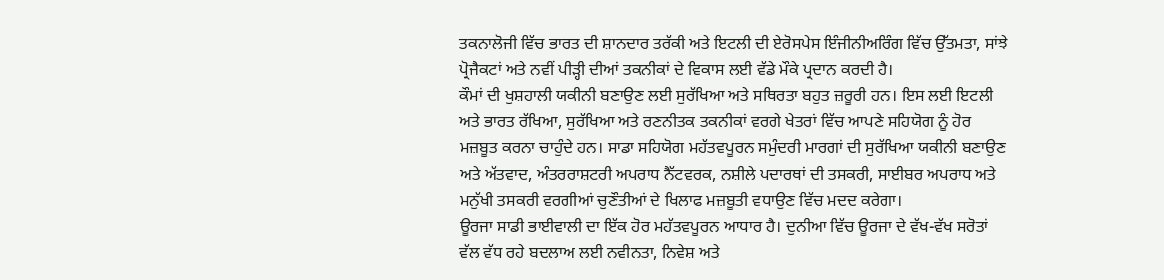ਤਕਨਾਲੋਜੀ ਵਿੱਚ ਭਾਰਤ ਦੀ ਸ਼ਾਨਦਾਰ ਤਰੱਕੀ ਅਤੇ ਇਟਲੀ ਦੀ ਏਰੋਸਪੇਸ ਇੰਜੀਨੀਅਰਿੰਗ ਵਿੱਚ ਉੱਤਮਤਾ, ਸਾਂਝੇ ਪ੍ਰੋਜੈਕਟਾਂ ਅਤੇ ਨਵੀਂ ਪੀੜ੍ਹੀ ਦੀਆਂ ਤਕਨੀਕਾਂ ਦੇ ਵਿਕਾਸ ਲਈ ਵੱਡੇ ਮੌਕੇ ਪ੍ਰਦਾਨ ਕਰਦੀ ਹੈ।
ਕੌਮਾਂ ਦੀ ਖੁਸ਼ਹਾਲੀ ਯਕੀਨੀ ਬਣਾਉਣ ਲਈ ਸੁਰੱਖਿਆ ਅਤੇ ਸਥਿਰਤਾ ਬਹੁਤ ਜ਼ਰੂਰੀ ਹਨ। ਇਸ ਲਈ ਇਟਲੀ ਅਤੇ ਭਾਰਤ ਰੱਖਿਆ, ਸੁਰੱਖਿਆ ਅਤੇ ਰਣਨੀਤਕ ਤਕਨੀਕਾਂ ਵਰਗੇ ਖੇਤਰਾਂ ਵਿੱਚ ਆਪਣੇ ਸਹਿਯੋਗ ਨੂੰ ਹੋਰ ਮਜ਼ਬੂਤ ਕਰਨਾ ਚਾਹੁੰਦੇ ਹਨ। ਸਾਡਾ ਸਹਿਯੋਗ ਮਹੱਤਵਪੂਰਨ ਸਮੁੰਦਰੀ ਮਾਰਗਾਂ ਦੀ ਸੁਰੱਖਿਆ ਯਕੀਨੀ ਬਣਾਉਣ ਅਤੇ ਅੱਤਵਾਦ, ਅੰਤਰਰਾਸ਼ਟਰੀ ਅਪਰਾਧ ਨੈੱਟਵਰਕ, ਨਸ਼ੀਲੇ ਪਦਾਰਥਾਂ ਦੀ ਤਸਕਰੀ, ਸਾਈਬਰ ਅਪਰਾਧ ਅਤੇ ਮਨੁੱਖੀ ਤਸਕਰੀ ਵਰਗੀਆਂ ਚੁਣੌਤੀਆਂ ਦੇ ਖਿਲਾਫ ਮਜ਼ਬੂਤੀ ਵਧਾਉਣ ਵਿੱਚ ਮਦਦ ਕਰੇਗਾ।
ਊਰਜਾ ਸਾਡੀ ਭਾਈਵਾਲੀ ਦਾ ਇੱਕ ਹੋਰ ਮਹੱਤਵਪੂਰਨ ਆਧਾਰ ਹੈ। ਦੁਨੀਆ ਵਿੱਚ ਊਰਜਾ ਦੇ ਵੱਖ-ਵੱਖ ਸਰੋਤਾਂ ਵੱਲ ਵੱਧ ਰਹੇ ਬਦਲਾਅ ਲਈ ਨਵੀਨਤਾ, ਨਿਵੇਸ਼ ਅਤੇ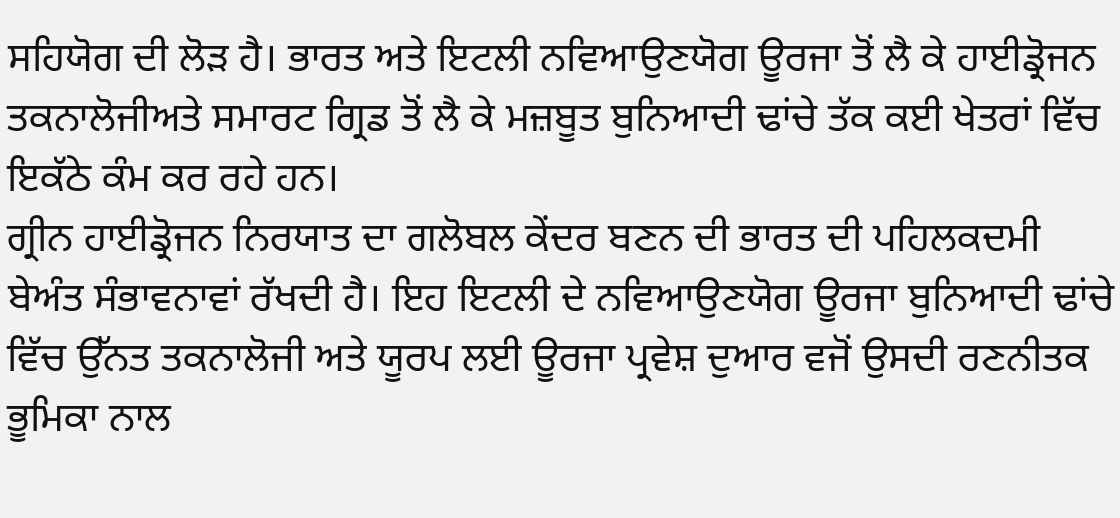ਸਹਿਯੋਗ ਦੀ ਲੋੜ ਹੈ। ਭਾਰਤ ਅਤੇ ਇਟਲੀ ਨਵਿਆਉਣਯੋਗ ਊਰਜਾ ਤੋਂ ਲੈ ਕੇ ਹਾਈਡ੍ਰੋਜਨ ਤਕਨਾਲੋਜੀਅਤੇ ਸਮਾਰਟ ਗ੍ਰਿਡ ਤੋਂ ਲੈ ਕੇ ਮਜ਼ਬੂਤ ਬੁਨਿਆਦੀ ਢਾਂਚੇ ਤੱਕ ਕਈ ਖੇਤਰਾਂ ਵਿੱਚ ਇਕੱਠੇ ਕੰਮ ਕਰ ਰਹੇ ਹਨ।
ਗ੍ਰੀਨ ਹਾਈਡ੍ਰੋਜਨ ਨਿਰਯਾਤ ਦਾ ਗਲੋਬਲ ਕੇਂਦਰ ਬਣਨ ਦੀ ਭਾਰਤ ਦੀ ਪਹਿਲਕਦਮੀ ਬੇਅੰਤ ਸੰਭਾਵਨਾਵਾਂ ਰੱਖਦੀ ਹੈ। ਇਹ ਇਟਲੀ ਦੇ ਨਵਿਆਉਣਯੋਗ ਊਰਜਾ ਬੁਨਿਆਦੀ ਢਾਂਚੇ ਵਿੱਚ ਉੱਨਤ ਤਕਨਾਲੋਜੀ ਅਤੇ ਯੂਰਪ ਲਈ ਊਰਜਾ ਪ੍ਰਵੇਸ਼ ਦੁਆਰ ਵਜੋਂ ਉਸਦੀ ਰਣਨੀਤਕ ਭੂਮਿਕਾ ਨਾਲ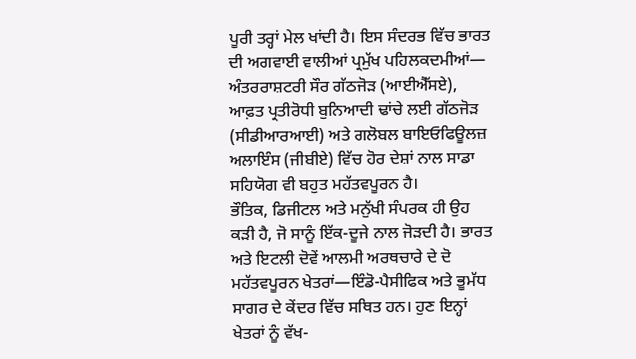ਪੂਰੀ ਤਰ੍ਹਾਂ ਮੇਲ ਖਾਂਦੀ ਹੈ। ਇਸ ਸੰਦਰਭ ਵਿੱਚ ਭਾਰਤ ਦੀ ਅਗਵਾਈ ਵਾਲੀਆਂ ਪ੍ਰਮੁੱਖ ਪਹਿਲਕਦਮੀਆਂ— ਅੰਤਰਰਾਸ਼ਟਰੀ ਸੌਰ ਗੱਠਜੋੜ (ਆਈਐੱਸਏ), ਆਫ਼ਤ ਪ੍ਰਤੀਰੋਧੀ ਬੁਨਿਆਦੀ ਢਾਂਚੇ ਲਈ ਗੱਠਜੋੜ (ਸੀਡੀਆਰਆਈ) ਅਤੇ ਗਲੋਬਲ ਬਾਇਓਫਿਊਲਜ਼ ਅਲਾਇੰਸ (ਜੀਬੀਏ) ਵਿੱਚ ਹੋਰ ਦੇਸ਼ਾਂ ਨਾਲ ਸਾਡਾ ਸਹਿਯੋਗ ਵੀ ਬਹੁਤ ਮਹੱਤਵਪੂਰਨ ਹੈ।
ਭੌਤਿਕ, ਡਿਜੀਟਲ ਅਤੇ ਮਨੁੱਖੀ ਸੰਪਰਕ ਹੀ ਉਹ ਕੜੀ ਹੈ, ਜੋ ਸਾਨੂੰ ਇੱਕ-ਦੂਜੇ ਨਾਲ ਜੋੜਦੀ ਹੈ। ਭਾਰਤ ਅਤੇ ਇਟਲੀ ਦੋਵੇਂ ਆਲਮੀ ਅਰਥਚਾਰੇ ਦੇ ਦੋ ਮਹੱਤਵਪੂਰਨ ਖੇਤਰਾਂ—ਇੰਡੋ-ਪੈਸੀਫਿਕ ਅਤੇ ਭੂਮੱਧ ਸਾਗਰ ਦੇ ਕੇਂਦਰ ਵਿੱਚ ਸਥਿਤ ਹਨ। ਹੁਣ ਇਨ੍ਹਾਂ ਖੇਤਰਾਂ ਨੂੰ ਵੱਖ-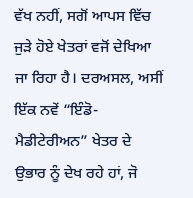ਵੱਖ ਨਹੀਂ, ਸਗੋਂ ਆਪਸ ਵਿੱਚ ਜੁੜੇ ਹੋਏ ਖੇਤਰਾਂ ਵਜੋਂ ਦੇਖਿਆ ਜਾ ਰਿਹਾ ਹੈ। ਦਰਅਸਲ, ਅਸੀਂ ਇੱਕ ਨਵੇਂ “ਇੰਡੋ-ਮੈਡੀਟੇਰੀਅਨ” ਖੇਤਰ ਦੇ ਉਭਾਰ ਨੂੰ ਦੇਖ ਰਹੇ ਹਾਂ, ਜੋ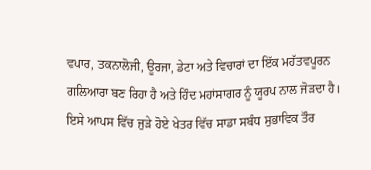ਵਪਾਰ, ਤਕਨਾਲੋਜੀ, ਊਰਜਾ, ਡੇਟਾ ਅਤੇ ਵਿਚਾਰਾਂ ਦਾ ਇੱਕ ਮਹੱਤਵਪੂਰਨ ਗਲਿਆਰਾ ਬਣ ਰਿਹਾ ਹੈ ਅਤੇ ਹਿੰਦ ਮਹਾਂਸਾਗਰ ਨੂੰ ਯੂਰਪ ਨਾਲ ਜੋੜਦਾ ਹੈ। ਇਸੇ ਆਪਸ ਵਿੱਚ ਜੁੜੇ ਹੋਏ ਖੇਤਰ ਵਿੱਚ ਸਾਡਾ ਸਬੰਧ ਸੁਭਾਵਿਕ ਤੌਰ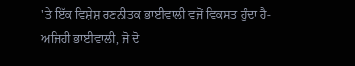'ਤੇ ਇੱਕ ਵਿਸ਼ੇਸ਼ ਰਣਨੀਤਕ ਭਾਈਵਾਲੀ ਵਜੋਂ ਵਿਕਸਤ ਹੁੰਦਾ ਹੈ- ਅਜਿਹੀ ਭਾਈਵਾਲੀ, ਜੋ ਦੋ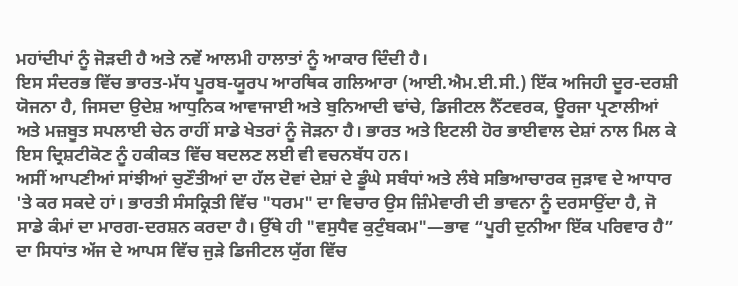ਮਹਾਂਦੀਪਾਂ ਨੂੰ ਜੋੜਦੀ ਹੈ ਅਤੇ ਨਵੇਂ ਆਲਮੀ ਹਾਲਾਤਾਂ ਨੂੰ ਆਕਾਰ ਦਿੰਦੀ ਹੈ।
ਇਸ ਸੰਦਰਭ ਵਿੱਚ ਭਾਰਤ-ਮੱਧ ਪੂਰਬ-ਯੂਰਪ ਆਰਥਿਕ ਗਲਿਆਰਾ (ਆਈ.ਐਮ.ਈ.ਸੀ.) ਇੱਕ ਅਜਿਹੀ ਦੂਰ-ਦਰਸ਼ੀ ਯੋਜਨਾ ਹੈ, ਜਿਸਦਾ ਉਦੇਸ਼ ਆਧੁਨਿਕ ਆਵਾਜਾਈ ਅਤੇ ਬੁਨਿਆਦੀ ਢਾਂਚੇ, ਡਿਜੀਟਲ ਨੈੱਟਵਰਕ, ਊਰਜਾ ਪ੍ਰਣਾਲੀਆਂ ਅਤੇ ਮਜ਼ਬੂਤ ਸਪਲਾਈ ਚੇਨ ਰਾਹੀਂ ਸਾਡੇ ਖੇਤਰਾਂ ਨੂੰ ਜੋੜਨਾ ਹੈ। ਭਾਰਤ ਅਤੇ ਇਟਲੀ ਹੋਰ ਭਾਈਵਾਲ ਦੇਸ਼ਾਂ ਨਾਲ ਮਿਲ ਕੇ ਇਸ ਦ੍ਰਿਸ਼ਟੀਕੋਣ ਨੂੰ ਹਕੀਕਤ ਵਿੱਚ ਬਦਲਣ ਲਈ ਵੀ ਵਚਨਬੱਧ ਹਨ।
ਅਸੀਂ ਆਪਣੀਆਂ ਸਾਂਝੀਆਂ ਚੁਣੌਤੀਆਂ ਦਾ ਹੱਲ ਦੋਵਾਂ ਦੇਸ਼ਾਂ ਦੇ ਡੂੰਘੇ ਸਬੰਧਾਂ ਅਤੇ ਲੰਬੇ ਸਭਿਆਚਾਰਕ ਜੁੜਾਵ ਦੇ ਆਧਾਰ 'ਤੇ ਕਰ ਸਕਦੇ ਹਾਂ। ਭਾਰਤੀ ਸੰਸਕ੍ਰਿਤੀ ਵਿੱਚ "ਧਰਮ" ਦਾ ਵਿਚਾਰ ਉਸ ਜ਼ਿੰਮੇਵਾਰੀ ਦੀ ਭਾਵਨਾ ਨੂੰ ਦਰਸਾਉਂਦਾ ਹੈ, ਜੋ ਸਾਡੇ ਕੰਮਾਂ ਦਾ ਮਾਰਗ-ਦਰਸ਼ਨ ਕਰਦਾ ਹੈ। ਉੱਥੇ ਹੀ "ਵਸੁਧੈਵ ਕੁਟੁੰਬਕਮ"—ਭਾਵ “ਪੂਰੀ ਦੁਨੀਆ ਇੱਕ ਪਰਿਵਾਰ ਹੈ” ਦਾ ਸਿਧਾਂਤ ਅੱਜ ਦੇ ਆਪਸ ਵਿੱਚ ਜੁੜੇ ਡਿਜੀਟਲ ਯੁੱਗ ਵਿੱਚ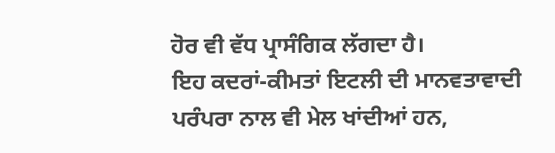ਹੋਰ ਵੀ ਵੱਧ ਪ੍ਰਾਸੰਗਿਕ ਲੱਗਦਾ ਹੈ।
ਇਹ ਕਦਰਾਂ-ਕੀਮਤਾਂ ਇਟਲੀ ਦੀ ਮਾਨਵਤਾਵਾਦੀ ਪਰੰਪਰਾ ਨਾਲ ਵੀ ਮੇਲ ਖਾਂਦੀਆਂ ਹਨ,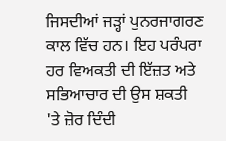ਜਿਸਦੀਆਂ ਜੜ੍ਹਾਂ ਪੁਨਰਜਾਗਰਣ ਕਾਲ ਵਿੱਚ ਹਨ। ਇਹ ਪਰੰਪਰਾ ਹਰ ਵਿਅਕਤੀ ਦੀ ਇੱਜ਼ਤ ਅਤੇ ਸਭਿਆਚਾਰ ਦੀ ਉਸ ਸ਼ਕਤੀ 'ਤੇ ਜ਼ੋਰ ਦਿੰਦੀ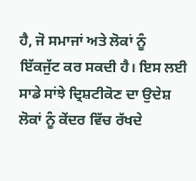ਹੈ, ਜੋ ਸਮਾਜਾਂ ਅਤੇ ਲੋਕਾਂ ਨੂੰ ਇੱਕਜੁੱਟ ਕਰ ਸਕਦੀ ਹੈ। ਇਸ ਲਈ ਸਾਡੇ ਸਾਂਝੇ ਦ੍ਰਿਸ਼ਟੀਕੋਣ ਦਾ ਉਦੇਸ਼ ਲੋਕਾਂ ਨੂੰ ਕੇਂਦਰ ਵਿੱਚ ਰੱਖਦੇ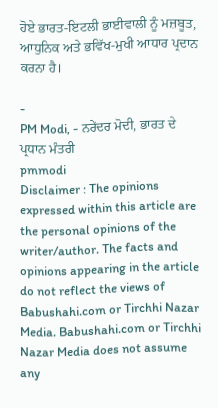ਹੋਏ ਭਾਰਤ-ਇਟਲੀ ਭਾਈਵਾਲੀ ਨੂੰ ਮਜ਼ਬੂਤ, ਆਧੁਨਿਕ ਅਤੇ ਭਵਿੱਖ-ਮੁਖੀ ਆਧਾਰ ਪ੍ਰਦਾਨ ਕਰਨਾ ਹੈ।

-
PM Modi, - ਨਰੇਂਦਰ ਮੋਦੀ, ਭਾਰਤ ਦੇ ਪ੍ਰਧਾਨ ਮੰਤਰੀ
pmmodi
Disclaimer : The opinions expressed within this article are the personal opinions of the writer/author. The facts and opinions appearing in the article do not reflect the views of Babushahi.com or Tirchhi Nazar Media. Babushahi.com or Tirchhi Nazar Media does not assume any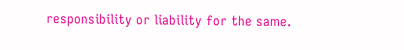responsibility or liability for the same.